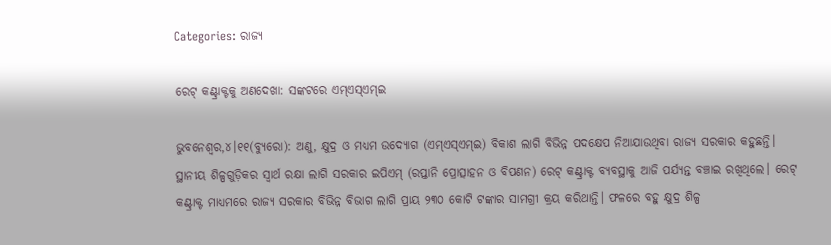Categories: ରାଜ୍ୟ

ରେଟ୍‌ କଣ୍ଟ୍ରାକ୍ଟକୁ ଅଣଦେଖା: ସଙ୍କଟରେ ଏମ୍‌ଏସ୍‌ଏମ୍‌ଇ

ଭୁବନେଶ୍ୱର,୪।୧୧(ବ୍ୟୁରୋ): ଅଣୁ, କ୍ଷୁଦ୍ର ଓ ମଧ୍ୟମ ଉଦ୍ୟୋଗ (ଏମ୍‌ଏସ୍‌ଏମ୍‌ଇ) ବିକାଶ ଲାଗି ବିଭିନ୍ନ ପଦକ୍ଷେପ ନିଆଯାଉଥିବା ରାଜ୍ୟ ସରକାର କହୁଛନ୍ତି। ସ୍ଥାନୀୟ ଶିଳ୍ପଗୁଡ଼ିକର ସ୍ବାର୍ଥ ରକ୍ଷା ଲାଗି ସରକାର ଇପିଏମ୍‌ (ରପ୍ତାନି ପ୍ରୋତ୍ସାହନ ଓ ବିପଣନ) ରେଟ୍‌ କଣ୍ଟ୍ରାକ୍ଟ ବ୍ୟବସ୍ଥାକୁ ଆଜି ପର୍ଯ୍ୟନ୍ତ ବଞ୍ଚାଇ ରଖିଥିଲେ। ରେଟ୍‌ କଣ୍ଟ୍ରାକ୍ଟ ମାଧ୍ୟମରେ ରାଜ୍ୟ ସରକାର ବିଭିନ୍ନ ବିଭାଗ ଲାଗି ପ୍ରାୟ ୨୩୦ କୋଟି ଟଙ୍କାର ସାମଗ୍ରୀ କ୍ରୟ କରିଥାନ୍ତି। ଫଳରେ ବହୁ କ୍ଷୁଦ୍ର ଶିଳ୍ପ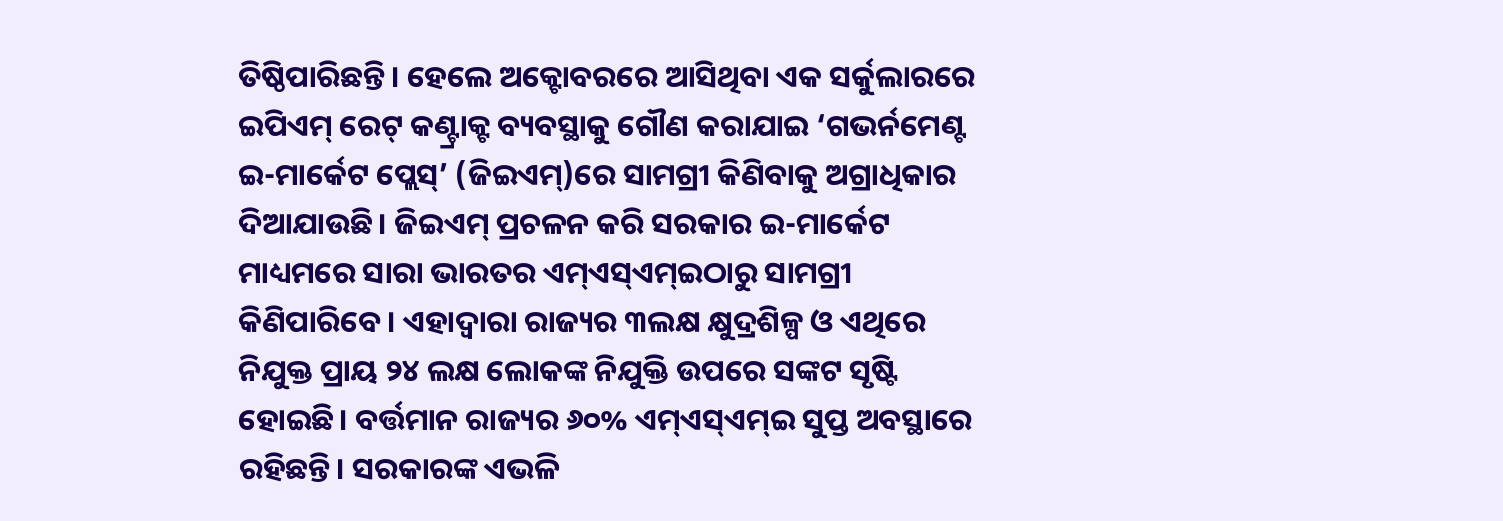ତିଷ୍ଠିପାରିଛନ୍ତି। ହେଲେ ଅକ୍ଟୋବରରେ ଆସିଥିବା ଏକ ସର୍କୁଲାରରେ ଇପିଏମ୍‌ ରେଟ୍‌ କଣ୍ଟ୍ରାକ୍ଟ ବ୍ୟବସ୍ଥାକୁ ଗୌଣ କରାଯାଇ ‘ଗଭର୍ନମେଣ୍ଟ ଇ-ମାର୍କେଟ ପ୍ଲେସ୍‌’ (ଜିଇଏମ୍‌)ରେ ସାମଗ୍ରୀ କିଣିବାକୁ ଅଗ୍ରାଧିକାର ଦିଆଯାଉଛି। ଜିଇଏମ୍‌ ପ୍ରଚଳନ କରି ସରକାର ଇ-ମାର୍କେଟ ମାଧ୍ୟମରେ ସାରା ଭାରତର ଏମ୍‌ଏସ୍‌ଏମ୍‌ଇଠାରୁ ସାମଗ୍ରୀ କିଣିପାରିବେ। ଏହାଦ୍ୱାରା ରାଜ୍ୟର ୩ଲକ୍ଷ କ୍ଷୁଦ୍ରଶିଳ୍ପ ଓ ଏଥିରେ ନିଯୁକ୍ତ ପ୍ରାୟ ୨୪ ଲକ୍ଷ ଲୋକଙ୍କ ନିଯୁକ୍ତି ଉପରେ ସଙ୍କଟ ସୃଷ୍ଟି ହୋଇଛି। ବର୍ତ୍ତମାନ ରାଜ୍ୟର ୬୦% ଏମ୍‌ଏସ୍‌ଏମ୍‌ଇ ସୁପ୍ତ ଅବସ୍ଥାରେ ରହିଛନ୍ତି। ସରକାରଙ୍କ ଏଭଳି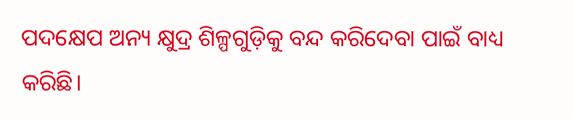ପଦକ୍ଷେପ ଅନ୍ୟ କ୍ଷୁଦ୍ର ଶିଳ୍ପଗୁଡ଼ିକୁ ବନ୍ଦ କରିଦେବା ପାଇଁ ବାଧ୍ୟ କରିଛି।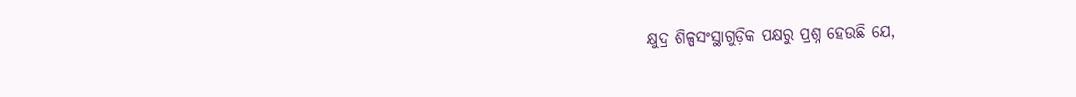କ୍ଷୁଦ୍ର ଶିଳ୍ପସଂସ୍ଥାଗୁଡ଼ିକ ପକ୍ଷରୁ ପ୍ରଶ୍ନ ହେଉଛି ଯେ,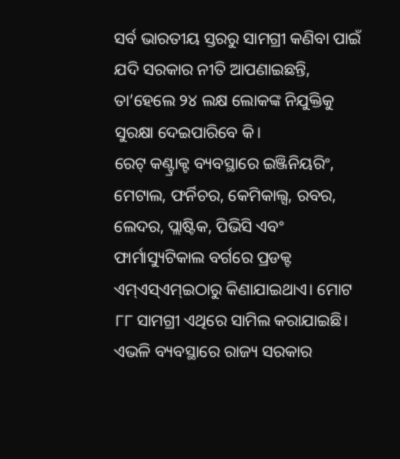ସର୍ବ ଭାରତୀୟ ସ୍ତରରୁ ସାମଗ୍ରୀ କଣିବା ପାଇଁ ଯଦି ସରକାର ନୀତି ଆପଣାଇଛନ୍ତି, ତା’ହେଲେ ୨୪ ଲକ୍ଷ ଲୋକଙ୍କ ନିଯୁକ୍ତିକୁ ସୁରକ୍ଷା ଦେଇପାରିବେ କି।
ରେଟ୍‌ କଣ୍ଟ୍ରାକ୍ଟ ବ୍ୟବସ୍ଥାରେ ଇଞ୍ଜିନିୟରିଂ, ମେଟାଲ, ଫର୍ନିଚର, କେମିକାଲ୍ସ, ରବର, ଲେଦର, ପ୍ଲାଷ୍ଟିକ, ପିଭିସି ଏବଂ ଫାର୍ମାସ୍ୟୁଟିକାଲ ବର୍ଗରେ ପ୍ରଡକ୍ଟ ଏମ୍‌ଏସ୍‌ଏମ୍‌ଇଠାରୁ କିଣାଯାଇଥାଏ। ମୋଟ ୮୮ ସାମଗ୍ରୀ ଏଥିରେ ସାମିଲ କରାଯାଇଛି। ଏଭଳି ବ୍ୟବସ୍ଥାରେ ରାଜ୍ୟ ସରକାର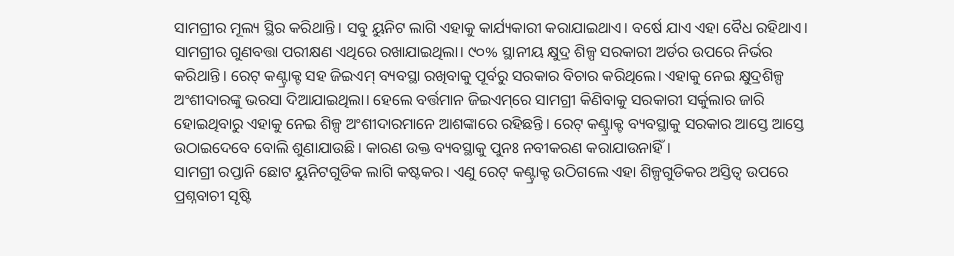ସାମଗ୍ରୀର ମୂଲ୍ୟ ସ୍ଥିର କରିଥାନ୍ତି। ସବୁ ୟୁନିଟ ଲାଗି ଏହାକୁ କାର୍ଯ୍ୟକାରୀ କରାଯାଇଥାଏ। ବର୍ଷେ ଯାଏ ଏହା ବୈଧ ରହିଥାଏ। ସାମଗ୍ରୀର ଗୁଣବତ୍ତା ପରୀକ୍ଷଣ ଏଥିରେ ରଖାଯାଇଥିଲା। ୯୦% ସ୍ଥାନୀୟ କ୍ଷୁଦ୍ର ଶିଳ୍ପ ସରକାରୀ ଅର୍ଡର ଉପରେ ନିର୍ଭର କରିଥାନ୍ତି। ରେଟ୍‌ କଣ୍ଟ୍ରାକ୍ଟ ସହ ଜିଇଏମ୍‌ ବ୍ୟବସ୍ଥା ରଖିବାକୁ ପୂର୍ବରୁ ସରକାର ବିଚାର କରିଥିଲେ। ଏହାକୁ ନେଇ କ୍ଷୁଦ୍ରଶିଳ୍ପ ଅଂଶୀଦାରଙ୍କୁ ଭରସା ଦିଆଯାଇଥିଲା। ହେଲେ ବର୍ତ୍ତମାନ ଜିଇଏମ୍‌ରେ ସାମଗ୍ରୀ କିଣିବାକୁ ସରକାରୀ ସର୍କୁଲାର ଜାରି ହୋଇଥିବାରୁ ଏହାକୁ ନେଇ ଶିଳ୍ପ ଅଂଶୀଦାରମାନେ ଆଶଙ୍କାରେ ରହିଛନ୍ତି। ରେଟ୍‌ କଣ୍ଟ୍ରାକ୍ଟ ବ୍ୟବସ୍ଥାକୁ ସରକାର ଆସ୍ତେ ଆସ୍ତେ ଉଠାଇଦେବେ ବୋଲି ଶୁଣାଯାଉଛି। କାରଣ ଉକ୍ତ ବ୍ୟବସ୍ଥାକୁ ପୁନଃ ନବୀକରଣ କରାଯାଉନାହିଁ।
ସାମଗ୍ରୀ ରପ୍ତାନି ଛୋଟ ୟୁନିଟଗୁଡିକ ଲାଗି କଷ୍ଟକର। ଏଣୁ ରେଟ୍‌ କଣ୍ଟ୍ରାକ୍ଟ ଉଠିଗଲେ ଏହା ଶିଳ୍ପଗୁଡିକର ଅସ୍ତିତ୍ୱ ଉପରେ ପ୍ରଶ୍ନବାଚୀ ସୃଷ୍ଟି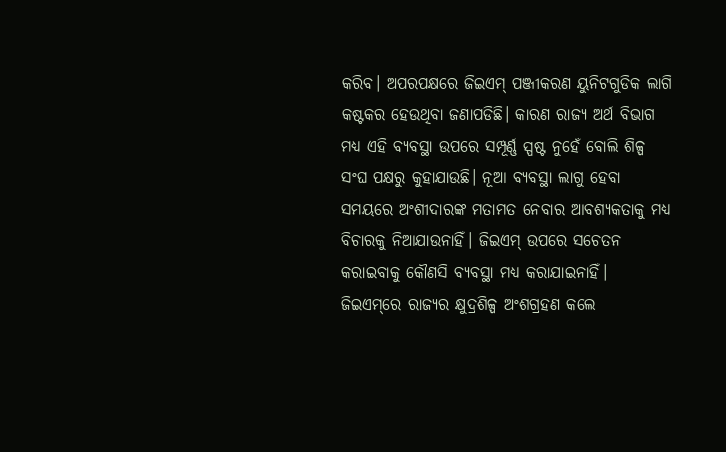କରିବ। ଅପରପକ୍ଷରେ ଜିଇଏମ୍‌ ପଞ୍ଜୀକରଣ ୟୁନିଟଗୁଡିକ ଲାଗି କଷ୍ଟକର ହେଉଥିବା ଜଣାପଡିଛି। କାରଣ ରାଜ୍ୟ ଅର୍ଥ ବିଭାଗ ମଧ୍ୟ ଏହି ବ୍ୟବସ୍ଥା ଉପରେ ସମ୍ପୂର୍ଣ୍ଣ ସ୍ପଷ୍ଟ ନୁହେଁ ବୋଲି ଶିଳ୍ପ ସଂଘ ପକ୍ଷରୁ କୁହାଯାଉଛି। ନୂଆ ବ୍ୟବସ୍ଥା ଲାଗୁ ହେବା ସମୟରେ ଅଂଶୀଦାରଙ୍କ ମତାମତ ନେବାର ଆବଶ୍ୟକତାକୁ ମଧ୍ୟ ବିଚାରକୁ ନିଆଯାଉନାହିଁ। ଜିଇଏମ୍‌ ଉପରେ ସଚେତନ କରାଇବାକୁ କୌଣସି ବ୍ୟବସ୍ଥା ମଧ୍ୟ କରାଯାଇନାହିଁ।
ଜିଇଏମ୍‌ରେ ରାଜ୍ୟର କ୍ଷୁଦ୍ରଶିଳ୍ପ ଅଂଶଗ୍ରହଣ କଲେ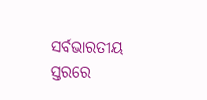ସର୍ବଭାରତୀୟ ସ୍ତରରେ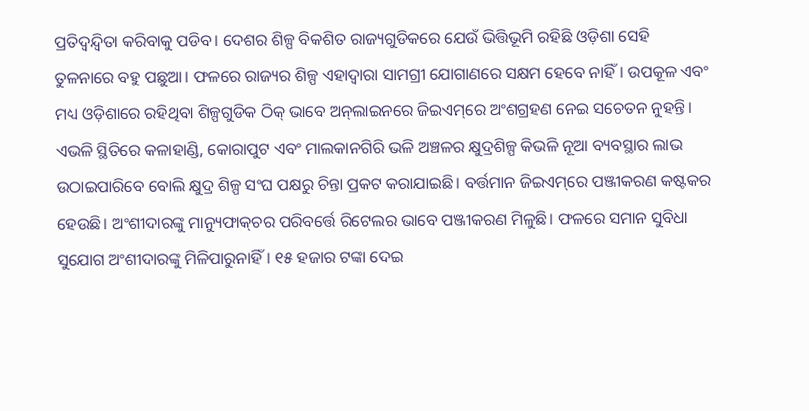ପ୍ରତିଦ୍ୱନ୍ଦ୍ୱିତା କରିବାକୁ ପଡିବ। ଦେଶର ଶିଳ୍ପ ବିକଶିତ ରାଜ୍ୟଗୁଡିକରେ ଯେଉଁ ଭିତ୍ତିଭୂମି ରହିଛି ଓଡ଼ିଶା ସେହି ତୁଳନାରେ ବହୁ ପଛୁଆ। ଫଳରେ ରାଜ୍ୟର ଶିଳ୍ପ ଏହାଦ୍ୱାରା ସାମଗ୍ରୀ ଯୋଗାଣରେ ସକ୍ଷମ ହେବେ ନାହିଁ। ଉପକୂଳ ଏବଂ ମଧ୍ୟ ଓଡ଼ିଶାରେ ରହିଥିବା ଶିଳ୍ପଗୁଡିକ ଠିକ୍‌ ଭାବେ ଅନ୍‌ଲାଇନରେ ଜିଇଏମ୍‌ରେ ଅଂଶଗ୍ରହଣ ନେଇ ସଚେତନ ନୁହନ୍ତି। ଏଭଳି ସ୍ଥିତିରେ କଳାହାଣ୍ଡି, କୋରାପୁଟ ଏବଂ ମାଲକାନଗିରି ଭଳି ଅଞ୍ଚଳର କ୍ଷୁଦ୍ରଶିଳ୍ପ କିଭଳି ନୂଆ ବ୍ୟବସ୍ଥାର ଲାଭ ଉଠାଇପାରିବେ ବୋଲି କ୍ଷୁଦ୍ର ଶିଳ୍ପ ସଂଘ ପକ୍ଷରୁ ଚିନ୍ତା ପ୍ରକଟ କରାଯାଇଛି। ବର୍ତ୍ତମାନ ଜିଇଏମ୍‌ରେ ପଞ୍ଜୀକରଣ କଷ୍ଟକର ହେଉଛି। ଅଂଶୀଦାରଙ୍କୁ ମାନ୍ୟୁଫାକ୍‌ଚର ପରିବର୍ତ୍ତେ ରିଟେଲର ଭାବେ ପଞ୍ଜୀକରଣ ମିଳୁଛି। ଫଳରେ ସମାନ ସୁବିଧା ସୁଯୋଗ ଅଂଶୀଦାରଙ୍କୁ ମିଳିପାରୁନାହିଁ। ୧୫ ହଜାର ଟଙ୍କା ଦେଇ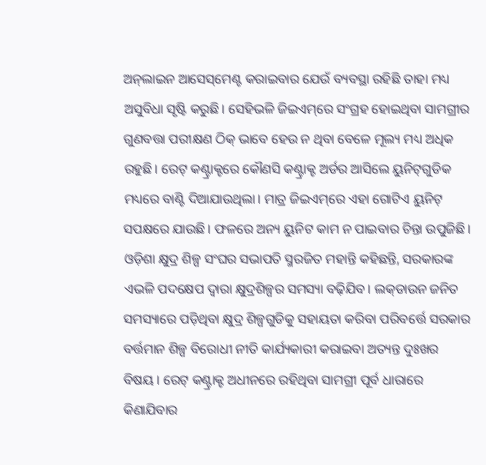ଅନ୍‌ଲାଇନ ଆସେସ୍‌ମେଣ୍ଟ କରାଇବାର ଯେଉଁ ବ୍ୟବସ୍ଥା ରହିଛି ତାହା ମଧ୍ୟ ଅସୁବିଧା ସୃଷ୍ଟି କରୁଛି। ସେହିଭଳି ଜିଇଏମ୍‌ରେ ସଂଗ୍ରହ ହୋଇଥିବା ସାମଗ୍ରୀର ଗୁଣବତ୍ତା ପରୀକ୍ଷଣ ଠିକ୍‌ ଭାବେ ହେଉ ନ ଥିବା ବେଳେ ମୂଲ୍ୟ ମଧ୍ୟ ଅଧିକ ରହୁଛି। ରେଟ୍‌ କଣ୍ଟ୍ରାକ୍ଟରେ କୌଣସି କଣ୍ଟ୍ରାକ୍ଟ ଅର୍ଡର ଆସିଲେ ୟୁନିଟ୍‌ଗୁଡିକ ମଧ୍ୟରେ ବାଣ୍ଟି ଦିଆଯାଉଥିଲା। ମାତ୍ର ଜିଇଏମ୍‌ରେ ଏହା ଗୋଟିଏ ୟୁନିଟ୍‌ ସପକ୍ଷରେ ଯାଉଛି। ଫଳରେ ଅନ୍ୟ ୟୁନିଟ କାମ ନ ପାଇବାର ଚିନ୍ତା ଉପୁଜିଛି।
ଓଡ଼ିଶା କ୍ଷୁଦ୍ର ଶିଳ୍ପ ସଂଘର ସଭାପତି ସ୍ମରଜିତ ମହାନ୍ତି କହିଛନ୍ତି, ସରକାରଙ୍କ ଏଭଳି ପଦକ୍ଷେପ ଦ୍ୱାରା କ୍ଷୁଦ୍ରଶିଳ୍ପର ସମସ୍ୟା ବଢ଼ିଯିବ। ଲକ୍‌ଡାଉନ ଜନିତ ସମସ୍ୟାରେ ପଡ଼ିଥିବା କ୍ଷୁଦ୍ର ଶିଳ୍ପଗୁଡିକୁ ସହାୟତା କରିବା ପରିବର୍ତ୍ତେ ସରକାର ବର୍ତ୍ତମାନ ଶିଳ୍ପ ବିରୋଧୀ ନୀତି କାର୍ଯ୍ୟକାରୀ କରାଇବା ଅତ୍ୟନ୍ତ ଦୁଃଖର ବିଷୟ। ରେଟ୍‌ କଣ୍ଟ୍ରାକ୍ଟ ଅଧୀନରେ ରହିଥିବା ସାମଗ୍ରୀ ପୂର୍ବ ଧାରାରେ କିଣାଯିବାର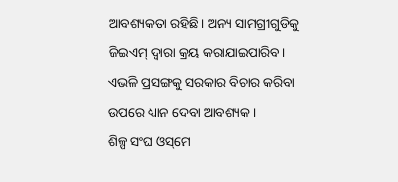ଆବଶ୍ୟକତା ରହିଛି। ଅନ୍ୟ ସାମଗ୍ରୀଗୁଡିକୁ ଜିଇଏମ୍‌ ଦ୍ୱାରା କ୍ରୟ କରାଯାଇପାରିବ। ଏଭଳି ପ୍ରସଙ୍ଗକୁ ସରକାର ବିଚାର କରିବା ଉପରେ ଧ୍ୟାନ ଦେବା ଆବଶ୍ୟକ।
ଶିଳ୍ପ ସଂଘ ଓସ୍‌ମେ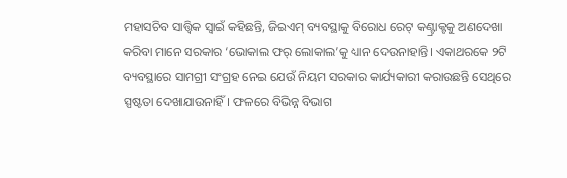ମହାସଚିବ ସାତ୍ତ୍ୱିକ ସ୍ବାଇଁ କହିଛନ୍ତି, ଜିଇଏମ୍‌ ବ୍ୟବସ୍ଥାକୁ ବିରୋଧ ରେଟ୍‌ କଣ୍ଟ୍ରାକ୍ଟକୁ ଅଣଦେଖା କରିବା ମାନେ ସରକାର ‘ଭୋକାଲ ଫର୍‌ ଲୋକାଲ’କୁ ଧ୍ୟାନ ଦେଉନାହାନ୍ତି। ଏକାଥରକେ ୨ଟି ବ୍ୟବସ୍ଥାରେ ସାମଗ୍ରୀ ସଂଗ୍ରହ ନେଇ ଯେଉଁ ନିୟମ ସରକାର କାର୍ଯ୍ୟକାରୀ କରାଉଛନ୍ତି ସେଥିରେ ସ୍ପଷ୍ଟତା ଦେଖାଯାଉନାହିଁ। ଫଳରେ ବିଭିନ୍ନ ବିଭାଗ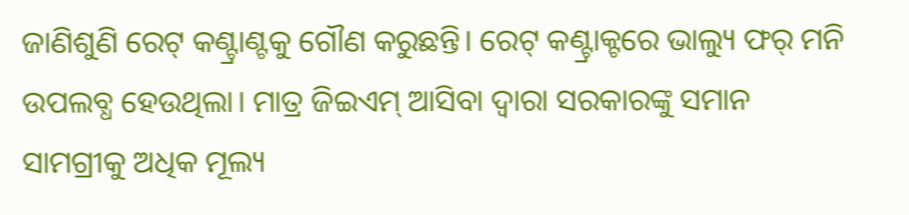ଜାଣିଶୁଣି ରେଟ୍‌ କଣ୍ଟ୍ରାଣ୍ଟକୁ ଗୌଣ କରୁଛନ୍ତି। ରେଟ୍‌ କଣ୍ଟ୍ରାକ୍ଟରେ ଭାଲ୍ୟୁ ଫର୍‌ ମନି ଉପଲବ୍ଧ ହେଉଥିଲା। ମାତ୍ର ଜିଇଏମ୍‌ ଆସିବା ଦ୍ୱାରା ସରକାରଙ୍କୁ ସମାନ ସାମଗ୍ରୀକୁ ଅଧିକ ମୂଲ୍ୟ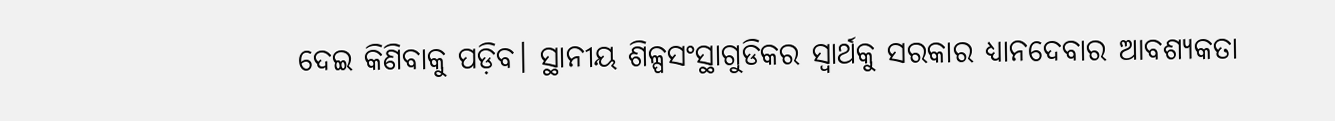ଦେଇ କିଣିବାକୁ ପଡ଼ିବ। ସ୍ଥାନୀୟ ଶିଳ୍ପସଂସ୍ଥାଗୁଡିକର ସ୍ବାର୍ଥକୁ ସରକାର ଧ୍ୟାନଦେବାର ଆବଶ୍ୟକତା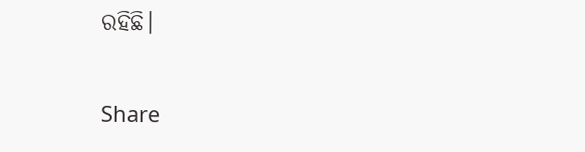ରହିଛି।

Share